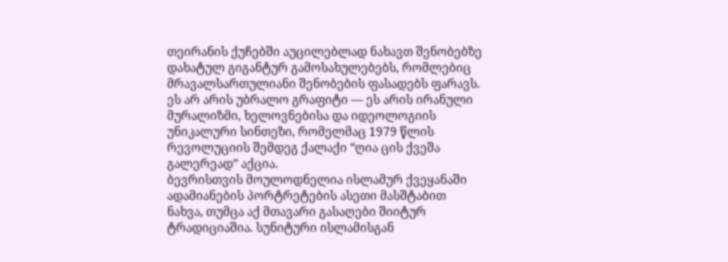თეირანის ქუჩებში აუცილებლად ნახავთ შენობებზე დახატულ გიგანტურ გამოსახულებებს, რომლებიც მრავალსართულიანი შენობების ფასადებს ფარავს. ეს არ არის უბრალო გრაფიტი — ეს არის ირანული მურალიზმი, ხელოვნებისა და იდეოლოგიის უნიკალური სინთეზი, რომელმაც 1979 წლის რევოლუციის შემდეგ ქალაქი “ღია ცის ქვეშა გალერეად” აქცია.
ბევრისთვის მოულოდნელია ისლამურ ქვეყანაში ადამიანების პორტრეტების ასეთი მასშტაბით ნახვა, თუმცა აქ მთავარი გასაღები შიიტურ ტრადიციაშია. სუნიტური ისლამისგან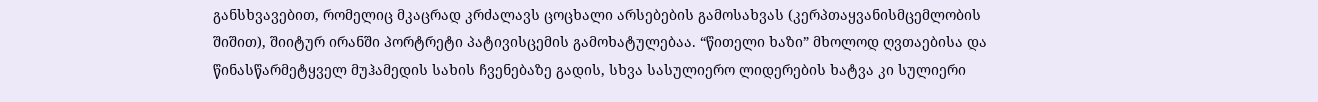განსხვავებით, რომელიც მკაცრად კრძალავს ცოცხალი არსებების გამოსახვას (კერპთაყვანისმცემლობის შიშით), შიიტურ ირანში პორტრეტი პატივისცემის გამოხატულებაა. “წითელი ხაზი” მხოლოდ ღვთაებისა და წინასწარმეტყველ მუჰამედის სახის ჩვენებაზე გადის, სხვა სასულიერო ლიდერების ხატვა კი სულიერი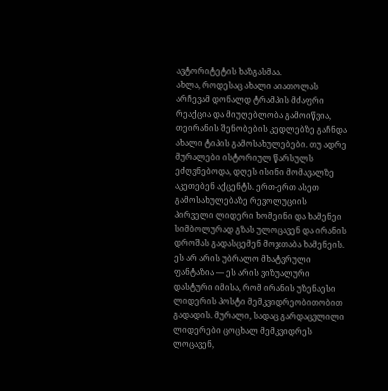ავტორიტეტის ხაზგასმაა.
ახლა, როდესაც ახალი აიათოლას არჩევამ დონალდ ტრამპის მძაფრი რეაქცია და მიუღებლობა გამოიწვია, თეირანის შენობების კედლებზე გაჩნდა ახალი ტიპის გამოსახულებები. თუ ადრე მურალები ისტორიულ წარსულს ეძღვნებოდა, დღეს ისინი მომავალზე აკეთებენ აქცენტს. ერთ-ერთ ასეთ გამოსახულებაზე რევოლუციის პირველი ლიდერი ხომეინი და ხამენეი სიმბოლურად გზას ულოცავენ და ირანის დროშას გადასცემენ მოჯთაბა ხამენეის. ეს არ არის უბრალო მხატვრული ფანტაზია — ეს არის ვიზუალური დასტური იმისა, რომ ირანის უზენაესი ლიდერის პოსტი მემკვიდრეობითობით გადადის. მურალი, სადაც გარდაცვლილი ლიდერები ცოცხალ მემკვიდრეს ლოცავენ,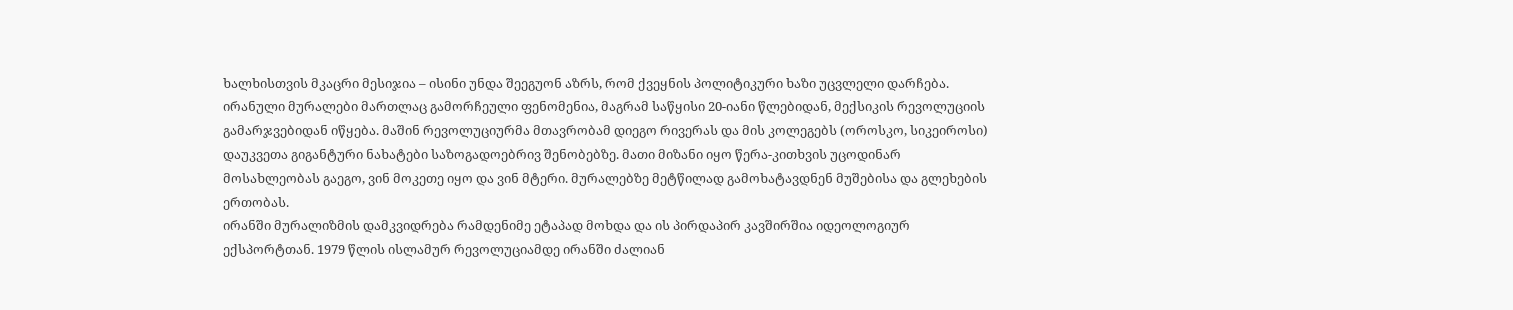ხალხისთვის მკაცრი მესიჯია – ისინი უნდა შეეგუონ აზრს, რომ ქვეყნის პოლიტიკური ხაზი უცვლელი დარჩება.
ირანული მურალები მართლაც გამორჩეული ფენომენია, მაგრამ საწყისი 20-იანი წლებიდან, მექსიკის რევოლუციის გამარჯვებიდან იწყება. მაშინ რევოლუციურმა მთავრობამ დიეგო რივერას და მის კოლეგებს (ოროსკო, სიკეიროსი) დაუკვეთა გიგანტური ნახატები საზოგადოებრივ შენობებზე. მათი მიზანი იყო წერა-კითხვის უცოდინარ მოსახლეობას გაეგო, ვინ მოკეთე იყო და ვინ მტერი. მურალებზე მეტწილად გამოხატავდნენ მუშებისა და გლეხების ერთობას.
ირანში მურალიზმის დამკვიდრება რამდენიმე ეტაპად მოხდა და ის პირდაპირ კავშირშია იდეოლოგიურ ექსპორტთან. 1979 წლის ისლამურ რევოლუციამდე ირანში ძალიან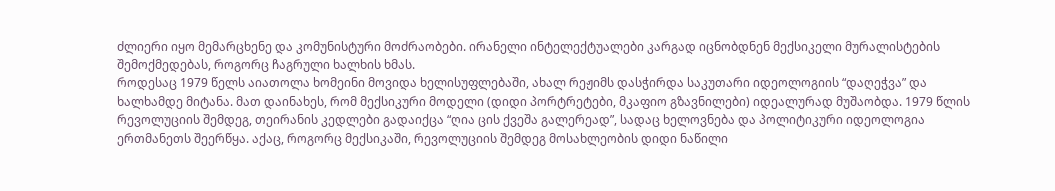ძლიერი იყო მემარცხენე და კომუნისტური მოძრაობები. ირანელი ინტელექტუალები კარგად იცნობდნენ მექსიკელი მურალისტების შემოქმედებას, როგორც ჩაგრული ხალხის ხმას.
როდესაც 1979 წელს აიათოლა ხომეინი მოვიდა ხელისუფლებაში, ახალ რეჟიმს დასჭირდა საკუთარი იდეოლოგიის “დაღეჭვა” და ხალხამდე მიტანა. მათ დაინახეს, რომ მექსიკური მოდელი (დიდი პორტრეტები, მკაფიო გზავნილები) იდეალურად მუშაობდა. 1979 წლის რევოლუციის შემდეგ, თეირანის კედლები გადაიქცა “ღია ცის ქვეშა გალერეად”, სადაც ხელოვნება და პოლიტიკური იდეოლოგია ერთმანეთს შეერწყა. აქაც, როგორც მექსიკაში, რევოლუციის შემდეგ მოსახლეობის დიდი ნაწილი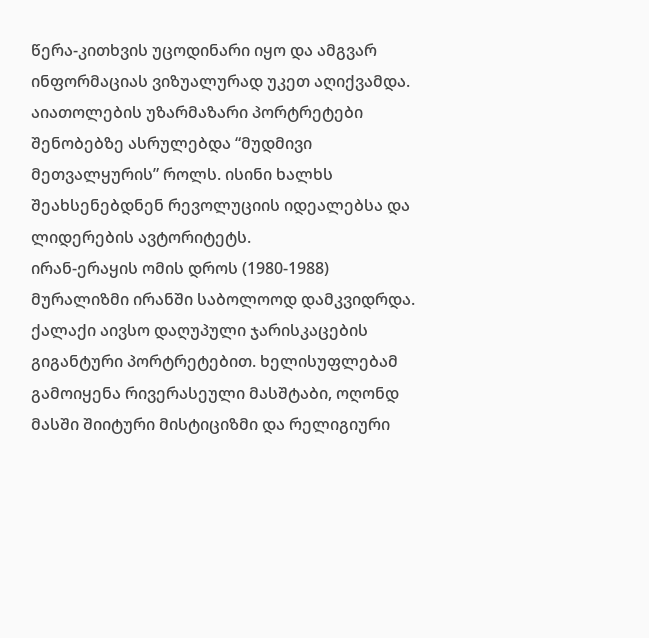წერა-კითხვის უცოდინარი იყო და ამგვარ ინფორმაციას ვიზუალურად უკეთ აღიქვამდა. აიათოლების უზარმაზარი პორტრეტები შენობებზე ასრულებდა “მუდმივი მეთვალყურის” როლს. ისინი ხალხს შეახსენებდნენ რევოლუციის იდეალებსა და ლიდერების ავტორიტეტს.
ირან-ერაყის ომის დროს (1980-1988) მურალიზმი ირანში საბოლოოდ დამკვიდრდა. ქალაქი აივსო დაღუპული ჯარისკაცების გიგანტური პორტრეტებით. ხელისუფლებამ გამოიყენა რივერასეული მასშტაბი, ოღონდ მასში შიიტური მისტიციზმი და რელიგიური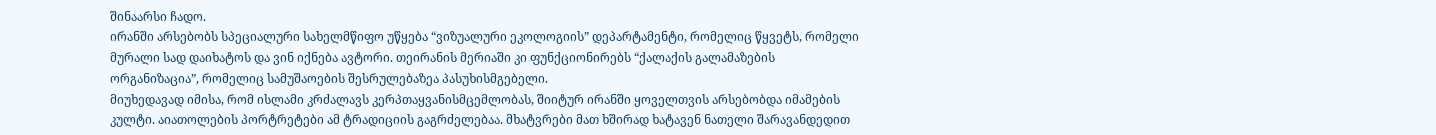შინაარსი ჩადო.
ირანში არსებობს სპეციალური სახელმწიფო უწყება “ვიზუალური ეკოლოგიის” დეპარტამენტი, რომელიც წყვეტს, რომელი მურალი სად დაიხატოს და ვინ იქნება ავტორი. თეირანის მერიაში კი ფუნქციონირებს “ქალაქის გალამაზების ორგანიზაცია”, რომელიც სამუშაოების შესრულებაზეა პასუხისმგებელი.
მიუხედავად იმისა, რომ ისლამი კრძალავს კერპთაყვანისმცემლობას, შიიტურ ირანში ყოველთვის არსებობდა იმამების კულტი. აიათოლების პორტრეტები ამ ტრადიციის გაგრძელებაა. მხატვრები მათ ხშირად ხატავენ ნათელი შარავანდედით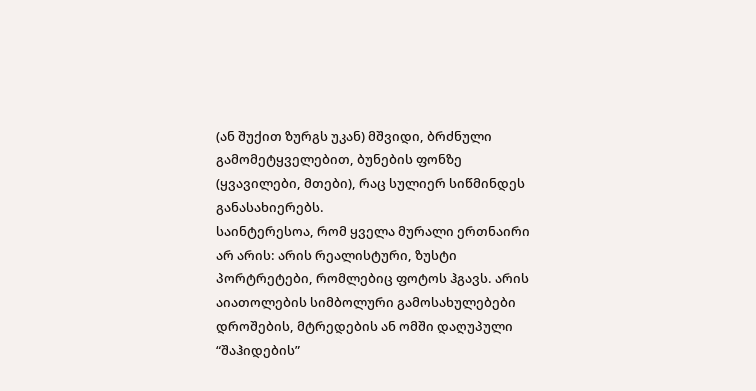(ან შუქით ზურგს უკან) მშვიდი, ბრძნული გამომეტყველებით, ბუნების ფონზე (ყვავილები, მთები), რაც სულიერ სიწმინდეს განასახიერებს.
საინტერესოა, რომ ყველა მურალი ერთნაირი არ არის: არის რეალისტური, ზუსტი პორტრეტები, რომლებიც ფოტოს ჰგავს. არის აიათოლების სიმბოლური გამოსახულებები დროშების, მტრედების ან ომში დაღუპული “შაჰიდების”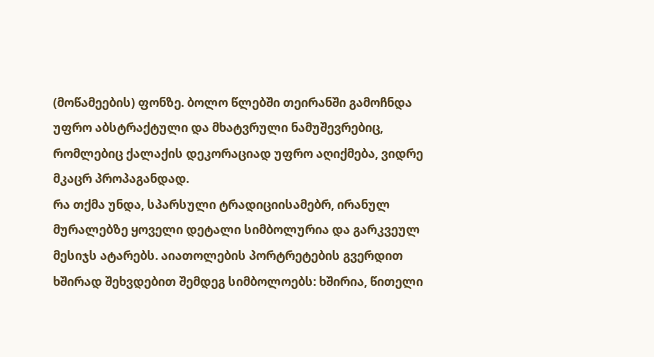(მოწამეების) ფონზე. ბოლო წლებში თეირანში გამოჩნდა უფრო აბსტრაქტული და მხატვრული ნამუშევრებიც, რომლებიც ქალაქის დეკორაციად უფრო აღიქმება, ვიდრე მკაცრ პროპაგანდად.
რა თქმა უნდა, სპარსული ტრადიციისამებრ, ირანულ მურალებზე ყოველი დეტალი სიმბოლურია და გარკვეულ მესიჯს ატარებს. აიათოლების პორტრეტების გვერდით ხშირად შეხვდებით შემდეგ სიმბოლოებს: ხშირია, წითელი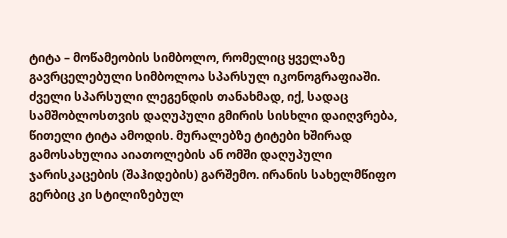ტიტა – მოწამეობის სიმბოლო, რომელიც ყველაზე გავრცელებული სიმბოლოა სპარსულ იკონოგრაფიაში. ძველი სპარსული ლეგენდის თანახმად, იქ, სადაც სამშობლოსთვის დაღუპული გმირის სისხლი დაიღვრება, წითელი ტიტა ამოდის. მურალებზე ტიტები ხშირად გამოსახულია აიათოლების ან ომში დაღუპული ჯარისკაცების (შაჰიდების) გარშემო. ირანის სახელმწიფო გერბიც კი სტილიზებულ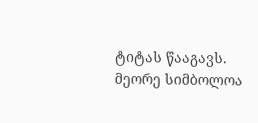ტიტას წააგავს.
მეორე სიმბოლოა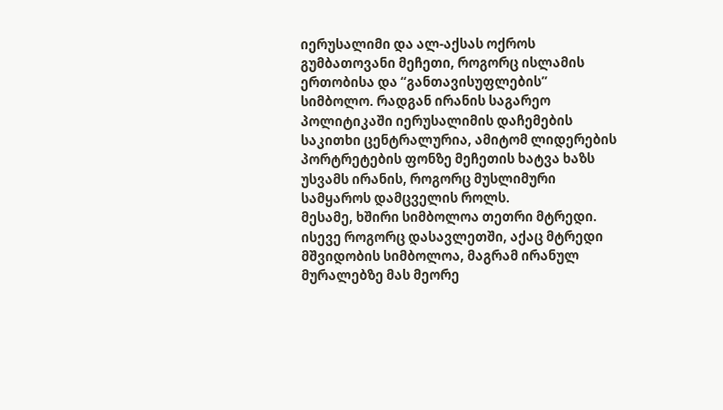იერუსალიმი და ალ-აქსას ოქროს გუმბათოვანი მეჩეთი, როგორც ისლამის ერთობისა და “განთავისუფლების” სიმბოლო. რადგან ირანის საგარეო პოლიტიკაში იერუსალიმის დაჩემების საკითხი ცენტრალურია, ამიტომ ლიდერების პორტრეტების ფონზე მეჩეთის ხატვა ხაზს უსვამს ირანის, როგორც მუსლიმური სამყაროს დამცველის როლს.
მესამე, ხშირი სიმბოლოა თეთრი მტრედი. ისევე როგორც დასავლეთში, აქაც მტრედი მშვიდობის სიმბოლოა, მაგრამ ირანულ მურალებზე მას მეორე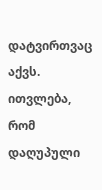დატვირთვაც აქვს. ითვლება, რომ დაღუპული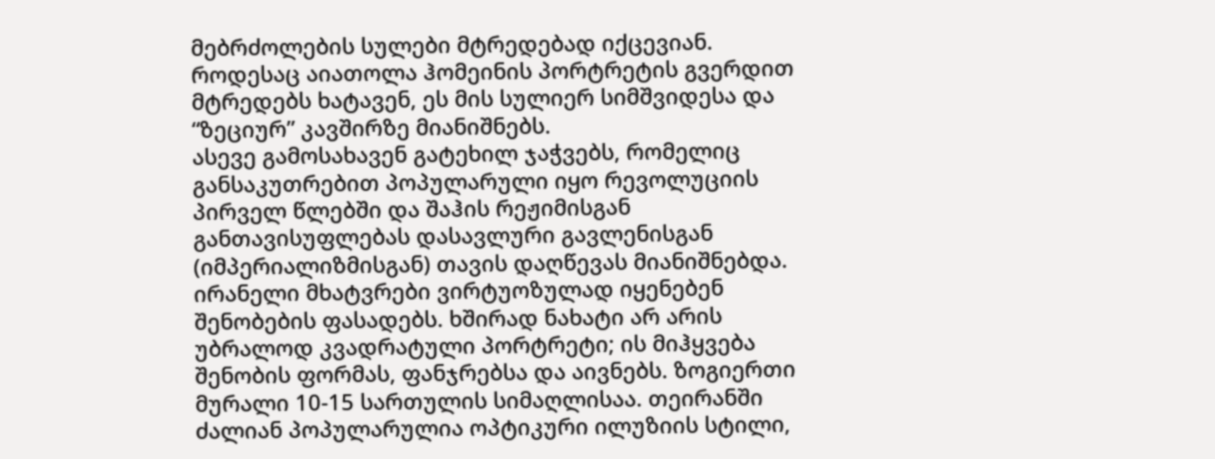მებრძოლების სულები მტრედებად იქცევიან. როდესაც აიათოლა ჰომეინის პორტრეტის გვერდით მტრედებს ხატავენ, ეს მის სულიერ სიმშვიდესა და “ზეციურ” კავშირზე მიანიშნებს.
ასევე გამოსახავენ გატეხილ ჯაჭვებს, რომელიც განსაკუთრებით პოპულარული იყო რევოლუციის პირველ წლებში და შაჰის რეჟიმისგან განთავისუფლებას დასავლური გავლენისგან (იმპერიალიზმისგან) თავის დაღწევას მიანიშნებდა.
ირანელი მხატვრები ვირტუოზულად იყენებენ შენობების ფასადებს. ხშირად ნახატი არ არის უბრალოდ კვადრატული პორტრეტი; ის მიჰყვება შენობის ფორმას, ფანჯრებსა და აივნებს. ზოგიერთი მურალი 10-15 სართულის სიმაღლისაა. თეირანში ძალიან პოპულარულია ოპტიკური ილუზიის სტილი,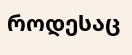როდესაც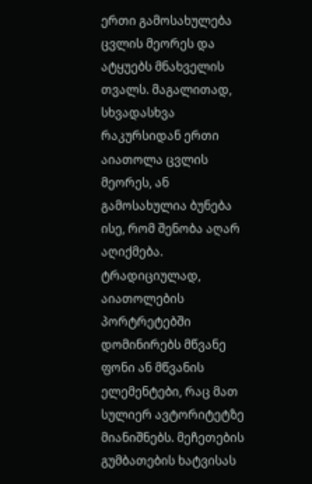ერთი გამოსახულება ცვლის მეორეს და ატყუებს მნახველის თვალს. მაგალითად, სხვადასხვა რაკურსიდან ერთი აიათოლა ცვლის მეორეს, ან გამოსახულია ბუნება ისე, რომ შენობა აღარ აღიქმება.
ტრადიციულად, აიათოლების პორტრეტებში დომინირებს მწვანე ფონი ან მწვანის ელემენტები, რაც მათ სულიერ ავტორიტეტზე მიანიშნებს. მეჩეთების გუმბათების ხატვისას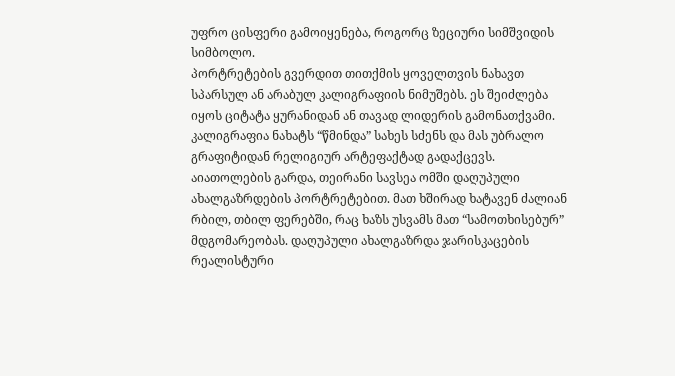უფრო ცისფერი გამოიყენება, როგორც ზეციური სიმშვიდის სიმბოლო.
პორტრეტების გვერდით თითქმის ყოველთვის ნახავთ სპარსულ ან არაბულ კალიგრაფიის ნიმუშებს. ეს შეიძლება იყოს ციტატა ყურანიდან ან თავად ლიდერის გამონათქვამი. კალიგრაფია ნახატს “წმინდა” სახეს სძენს და მას უბრალო გრაფიტიდან რელიგიურ არტეფაქტად გადაქცევს.
აიათოლების გარდა, თეირანი სავსეა ომში დაღუპული ახალგაზრდების პორტრეტებით. მათ ხშირად ხატავენ ძალიან რბილ, თბილ ფერებში, რაც ხაზს უსვამს მათ “სამოთხისებურ” მდგომარეობას. დაღუპული ახალგაზრდა ჯარისკაცების რეალისტური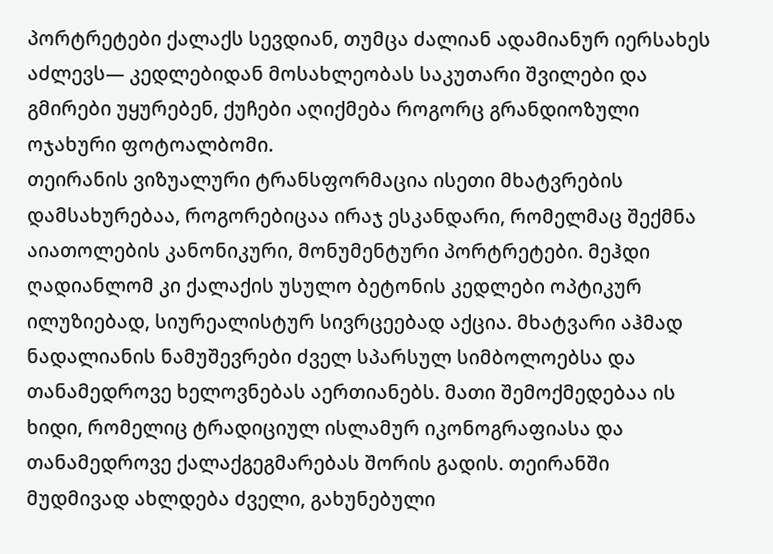პორტრეტები ქალაქს სევდიან, თუმცა ძალიან ადამიანურ იერსახეს აძლევს— კედლებიდან მოსახლეობას საკუთარი შვილები და გმირები უყურებენ, ქუჩები აღიქმება როგორც გრანდიოზული ოჯახური ფოტოალბომი.
თეირანის ვიზუალური ტრანსფორმაცია ისეთი მხატვრების დამსახურებაა, როგორებიცაა ირაჯ ესკანდარი, რომელმაც შექმნა აიათოლების კანონიკური, მონუმენტური პორტრეტები. მეჰდი ღადიანლომ კი ქალაქის უსულო ბეტონის კედლები ოპტიკურ ილუზიებად, სიურეალისტურ სივრცეებად აქცია. მხატვარი აჰმად ნადალიანის ნამუშევრები ძველ სპარსულ სიმბოლოებსა და თანამედროვე ხელოვნებას აერთიანებს. მათი შემოქმედებაა ის ხიდი, რომელიც ტრადიციულ ისლამურ იკონოგრაფიასა და თანამედროვე ქალაქგეგმარებას შორის გადის. თეირანში მუდმივად ახლდება ძველი, გახუნებული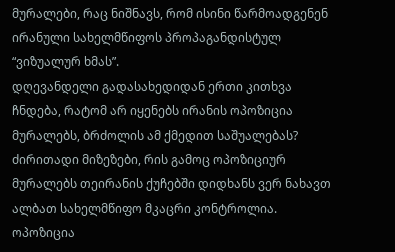მურალები, რაც ნიშნავს, რომ ისინი წარმოადგენენ ირანული სახელმწიფოს პროპაგანდისტულ “ვიზუალურ ხმას”.
დღევანდელი გადასახედიდან ერთი კითხვა ჩნდება, რატომ არ იყენებს ირანის ოპოზიცია მურალებს, ბრძოლის ამ ქმედით საშუალებას? ძირითადი მიზეზები, რის გამოც ოპოზიციურ მურალებს თეირანის ქუჩებში დიდხანს ვერ ნახავთ ალბათ სახელმწიფო მკაცრი კონტროლია. ოპოზიცია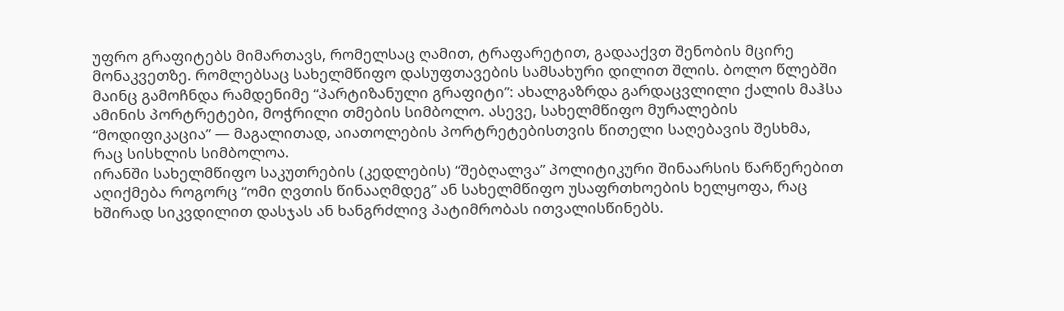უფრო გრაფიტებს მიმართავს, რომელსაც ღამით, ტრაფარეტით, გადააქვთ შენობის მცირე მონაკვეთზე. რომლებსაც სახელმწიფო დასუფთავების სამსახური დილით შლის. ბოლო წლებში მაინც გამოჩნდა რამდენიმე “პარტიზანული გრაფიტი”: ახალგაზრდა გარდაცვლილი ქალის მაჰსა ამინის პორტრეტები, მოჭრილი თმების სიმბოლო. ასევე, სახელმწიფო მურალების “მოდიფიკაცია” — მაგალითად, აიათოლების პორტრეტებისთვის წითელი საღებავის შესხმა, რაც სისხლის სიმბოლოა.
ირანში სახელმწიფო საკუთრების (კედლების) “შებღალვა” პოლიტიკური შინაარსის წარწერებით აღიქმება როგორც “ომი ღვთის წინააღმდეგ” ან სახელმწიფო უსაფრთხოების ხელყოფა, რაც ხშირად სიკვდილით დასჯას ან ხანგრძლივ პატიმრობას ითვალისწინებს.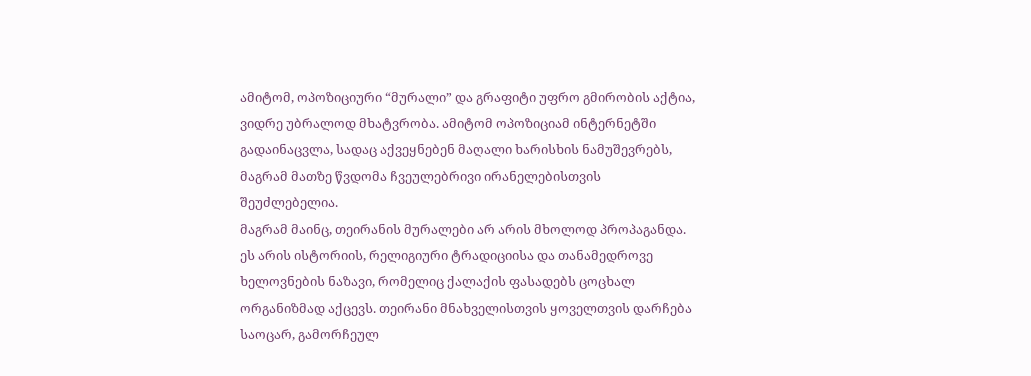ამიტომ, ოპოზიციური “მურალი” და გრაფიტი უფრო გმირობის აქტია, ვიდრე უბრალოდ მხატვრობა. ამიტომ ოპოზიციამ ინტერნეტში გადაინაცვლა, სადაც აქვეყნებენ მაღალი ხარისხის ნამუშევრებს, მაგრამ მათზე წვდომა ჩვეულებრივი ირანელებისთვის შეუძლებელია.
მაგრამ მაინც, თეირანის მურალები არ არის მხოლოდ პროპაგანდა. ეს არის ისტორიის, რელიგიური ტრადიციისა და თანამედროვე ხელოვნების ნაზავი, რომელიც ქალაქის ფასადებს ცოცხალ ორგანიზმად აქცევს. თეირანი მნახველისთვის ყოველთვის დარჩება საოცარ, გამორჩეულ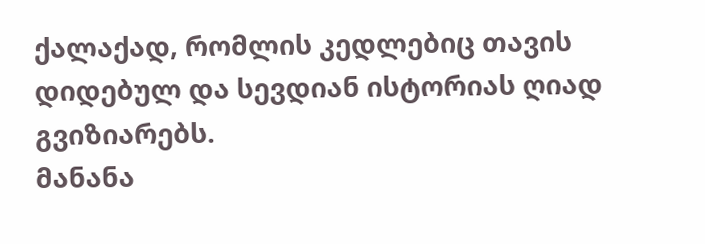ქალაქად, რომლის კედლებიც თავის დიდებულ და სევდიან ისტორიას ღიად გვიზიარებს.
მანანა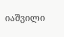იაშვილი